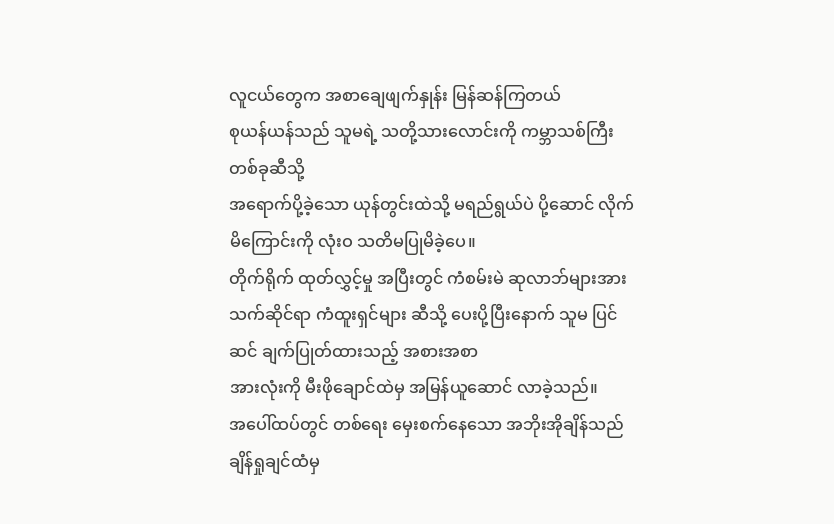လူငယ်တွေက အစာချေဖျက်နှုန်း မြန်ဆန်ကြတယ်
စုယန်ယန်သည် သူမရဲ့ သတို့သားလောင်းကို ကမ္ဘာသစ်ကြီး တစ်ခုဆီသို့
အရောက်ပို့ခဲ့သော ယုန်တွင်းထဲသို့ မရည်ရွယ်ပဲ ပို့ဆောင် လိုက်မိကြောင်းကို လုံးဝ သတိမပြုမိခဲ့ပေ။
တိုက်ရိုက် ထုတ်လွှင့်မှု အပြီးတွင် ကံစမ်းမဲ ဆုလာဘ်များအား
သက်ဆိုင်ရာ ကံထူးရှင်များ ဆီသို့ ပေးပို့ပြီးနောက် သူမ ပြင်ဆင် ချက်ပြုတ်ထားသည့် အစားအစာ
အားလုံးကို မီးဖိုချောင်ထဲမှ အမြန်ယူဆောင် လာခဲ့သည်။
အပေါ်ထပ်တွင် တစ်ရေး မှေးစက်နေသော အဘိုးအိုချိန်သည် ချိန်ရှုချင်ထံမှ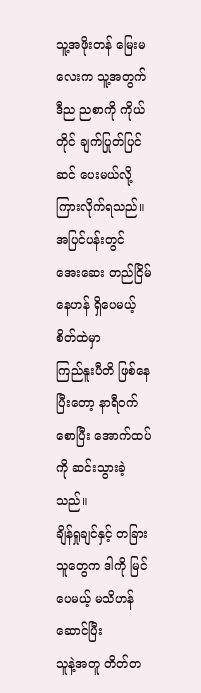သူ့အဖိုးတန် မြေးမလေးက သူ့အတွက် ဒီည ညစာကို ကိုယ်တိုင် ချက်ပြုတ်ပြင်ဆင် ပေးမယ်လို့
ကြားလိုက်ရသည်။
အပြင်ပန်းတွင် အေးဆေး တည်ငြိမ်နေဟန် ရှိပေမယ့် စိတ်ထဲမှာ
ကြည်နူးပီတိ ဖြစ်နေပြီးတော့ နာရီဝက်စောပြီး အောက်ထပ်ကို ဆင်းသွားခဲ့သည်။
ချိန်ရှုချင်နှင့် တခြားသူတွေက ဒါကို မြင်ပေမယ့် မသိဟန်ဆောင်ပြီး
သူနဲ့အတူ တိတ်တ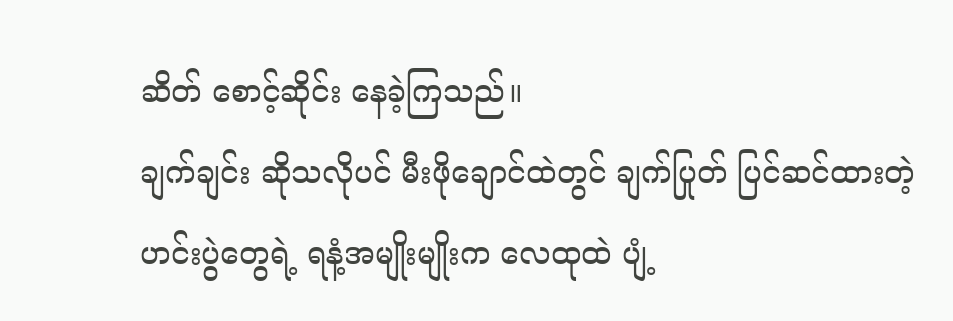ဆိတ် စောင့်ဆိုင်း နေခဲ့ကြသည်။
ချက်ချင်း ဆိုသလိုပင် မီးဖိုချောင်ထဲတွင် ချက်ပြုတ် ပြင်ဆင်ထားတဲ့
ဟင်းပွဲတွေရဲ့ ရနံ့အမျိုးမျိုးက လေထုထဲ ပျံ့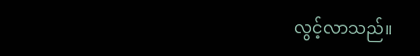လွင့်လာသည်။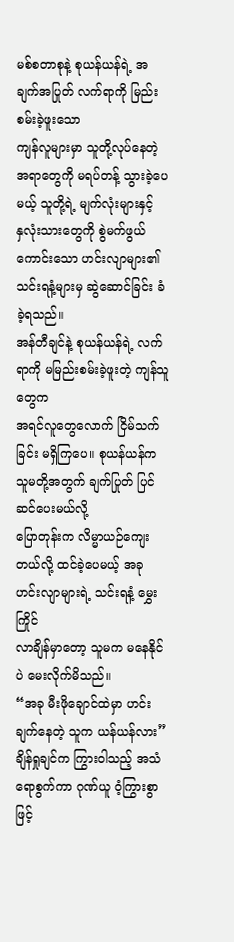မစ်စတာစုနဲ့ စုယန်ယန်ရဲ့ အချက်အပြုတ် လက်ရာကို မြည်းစမ်းခဲ့ဖူးသော
ကျန်လူများမှာ သူတို့လုပ်နေတဲ့ အရာတွေကို မရပ်တန့် သွားခဲ့ပေမယ့် သူတို့ရဲ့ မျက်လုံးများနှင့်
နှလုံးသားတွေကို စွဲမက်ဖွယ် ကောင်းသော ဟင်းလျာများ၏
သင်းရနံ့များမှ ဆွဲဆောင်ခြင်း ခံခဲ့ရသည်။
အန်တီချင်နဲ့ စုယန်ယန်ရဲ့ လက်ရာကို မမြည်းစမ်းခဲ့ဖူးတဲ့ ကျန်သူတွေက
အရင်လူတွေလောက် ငြိမ်သက်ခြင်း မရှိကြပေ။ စုယန်ယန်က သူမတို့အတွက် ချက်ပြုတ် ပြင်ဆင်ပေးမယ်လို့
ပြောတုန်းက လိမ္မာယဉ်ကျေးတယ်လို့ ထင်ခဲ့ပေမယ့် အခု ဟင်းလျာများရဲ့ သင်းရနံ့ မွှေးကြိုင်
လာချိန်မှာတော့ သူမက မနေနိုင်ပဲ မေးလိုက်မိသည်။
“အခု မီးဖိုချောင်ထဲမှာ ဟင်းချက်နေတဲ့ သူက ယန်ယန်လား”
ချိန်ရှုချင်က ကြွားဝါသည့် အသံရောစွက်ကာ ဂုဏ်ယူ ဝံ့ကြွားစွာဖြင့်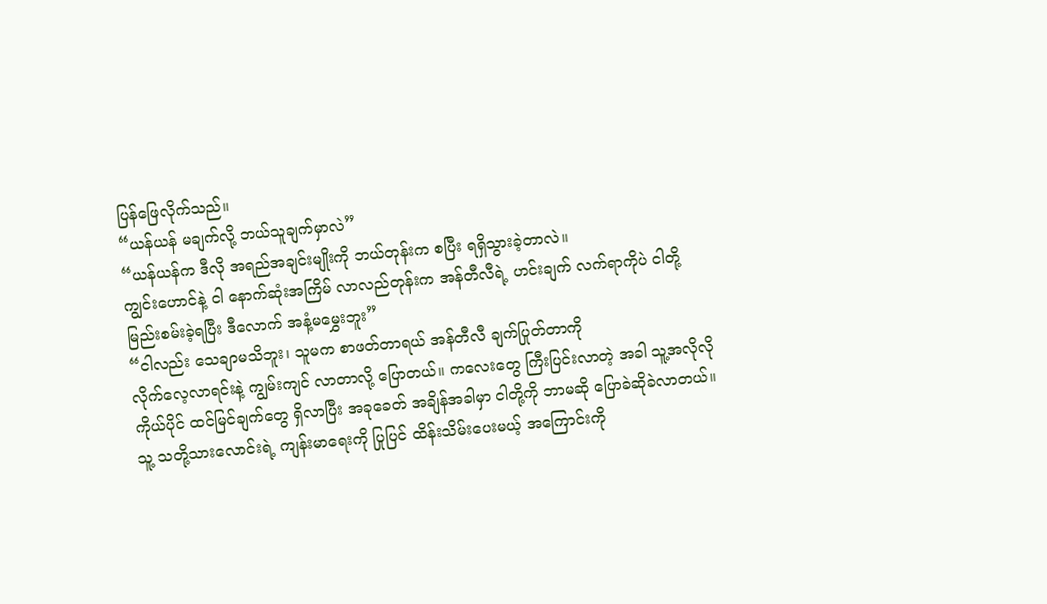ပြန်ဖြေလိုက်သည်။
“ယန်ယန် မချက်လို့ ဘယ်သူချက်မှာလဲ”
“ယန်ယန်က ဒီလို အရည်အချင်းမျိုးကို ဘယ်တုန်းက စပြီး ရရှိသွားခဲ့တာလဲ။
ကျွင်းဟောင်နဲ့ ငါ နောက်ဆုံးအကြိမ် လာလည်တုန်းက အန်တီလီရဲ့ ဟင်းချက် လက်ရာကိုပဲ ငါတို့
မြည်းစမ်းခဲ့ရပြီး ဒီလောက် အနံ့မမွှေးဘူး”
“ငါလည်း သေချာမသိဘူး၊ သူမက စာဖတ်တာရယ် အန်တီလီ ချက်ပြုတ်တာကို
လိုက်လေ့လာရင်းနဲ့ ကျွမ်းကျင် လာတာလို့ ပြောတယ်။ ကလေးတွေ ကြီးပြင်းလာတဲ့ အခါ သူ့အလိုလို
ကိုယ်ပိုင် ထင်မြင်ချက်တွေ ရှိလာပြီး အခုခေတ် အချိန်အခါမှာ ငါတို့ကို ဘာမဆို ပြောခဲဆိုခဲလာတယ်။
သူ့ သတို့သားလောင်းရဲ့ ကျန်းမာရေးကို ပြုပြင် ထိန်းသိမ်းပေးမယ့် အကြောင်းကို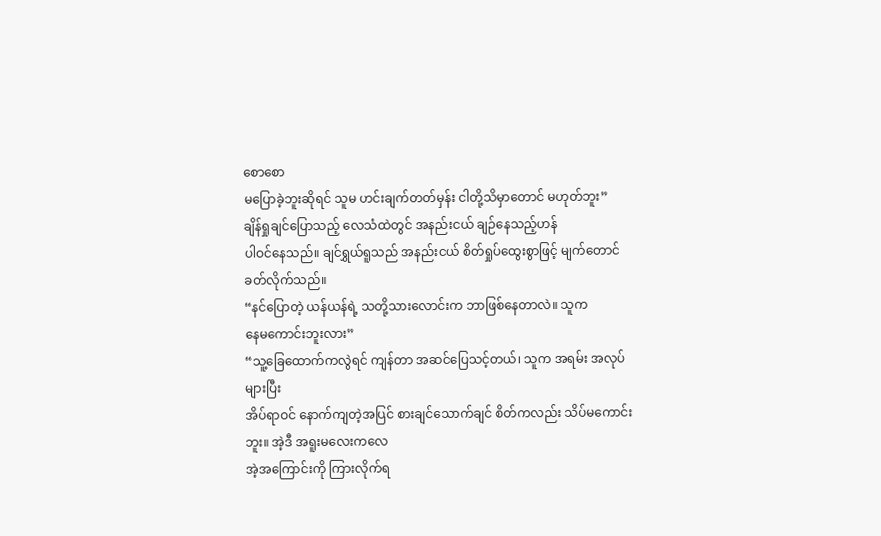စောစော
မပြောခဲ့ဘူးဆိုရင် သူမ ဟင်းချက်တတ်မှန်း ငါတို့သိမှာတောင် မဟုတ်ဘူး”
ချိန်ရှုချင်ပြောသည့် လေသံထဲတွင် အနည်းငယ် ချဉ်နေသည့်ဟန်
ပါဝင်နေသည်။ ချင်ရွှယ်ရူသည် အနည်းငယ် စိတ်ရှုပ်ထွေးစွာဖြင့် မျက်တောင် ခတ်လိုက်သည်။
“နင်ပြောတဲ့ ယန်ယန်ရဲ့ သတို့သားလောင်းက ဘာဖြစ်နေတာလဲ။ သူက
နေမကောင်းဘူးလား”
“သူ့ခြေထောက်ကလွဲရင် ကျန်တာ အဆင်ပြေသင့်တယ်၊ သူက အရမ်း အလုပ်များပြီး
အိပ်ရာဝင် နောက်ကျတဲ့အပြင် စားချင်သောက်ချင် စိတ်ကလည်း သိပ်မကောင်းဘူး။ အဲ့ဒီ အရူးမလေးကလေ
အဲ့အကြောင်းကို ကြားလိုက်ရ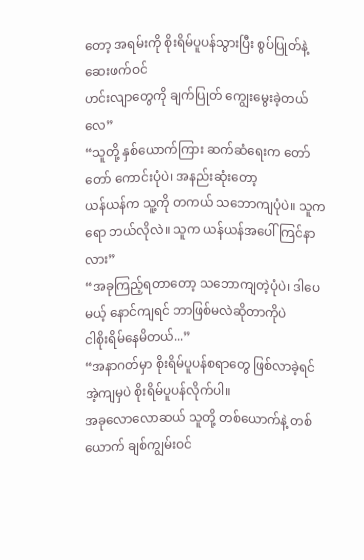တော့ အရမ်းကို စိုးရိမ်ပူပန်သွားပြီး စွပ်ပြုတ်နဲ့ ဆေးဖက်ဝင်
ဟင်းလျာတွေကို ချက်ပြုတ် ကျွေးမွေးခဲ့တယ်လေ”
“သူတို့ နှစ်ယောက်ကြား ဆက်ဆံရေးက တော်တော် ကောင်းပုံပဲ၊ အနည်းဆုံးတော့
ယန်ယန်က သူ့ကို တကယ် သဘောကျပုံပဲ။ သူကရော ဘယ်လိုလဲ။ သူက ယန်ယန်အပေါ် ကြင်နာလား”
“အခုကြည့်ရတာတော့ သဘောကျတဲ့ပုံပဲ၊ ဒါပေမယ့် နောင်ကျရင် ဘာဖြစ်မလဲဆိုတာကိုပဲ
ငါစိုးရိမ်နေမိတယ်...”
“အနာဂတ်မှာ စိုးရိမ်ပူပန်စရာတွေ ဖြစ်လာခဲ့ရင် အဲ့ကျမှပဲ စိုးရိမ်ပူပန်လိုက်ပါ။
အခုလောလောဆယ် သူတို့ တစ်ယောက်နဲ့ တစ်ယောက် ချစ်ကျွမ်းဝင်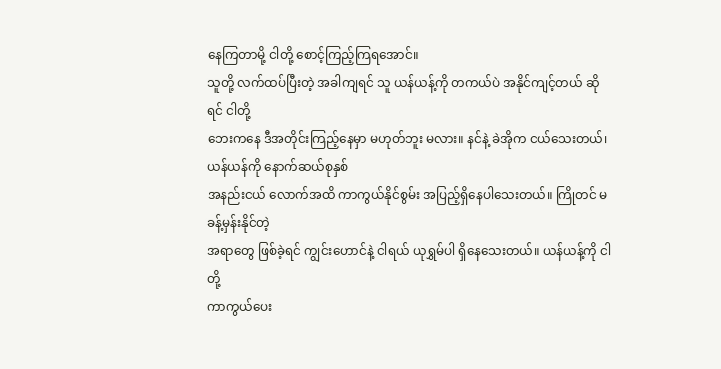နေကြတာမို့ ငါတို့ စောင့်ကြည့်ကြရအောင်။
သူတို့ လက်ထပ်ပြီးတဲ့ အခါကျရင် သူ ယန်ယန့်ကို တကယ်ပဲ အနိုင်ကျင့်တယ် ဆိုရင် ငါတို့
ဘေးကနေ ဒီအတိုင်းကြည့်နေမှာ မဟုတ်ဘူး မလား။ နင်နဲ့ ခဲအိုက ငယ်သေးတယ်၊ ယန်ယန်ကို နောက်ဆယ်စုနှစ်
အနည်းငယ် လောက်အထိ ကာကွယ်နိုင်စွမ်း အပြည့်ရှိနေပါသေးတယ်။ ကြိုတင် မခန့်မှန်းနိုင်တဲ့
အရာတွေ ဖြစ်ခဲ့ရင် ကျွင်းဟောင်နဲ့ ငါရယ် ယုရွှမ်ပါ ရှိနေသေးတယ်။ ယန်ယန့်ကို ငါတို့
ကာကွယ်ပေး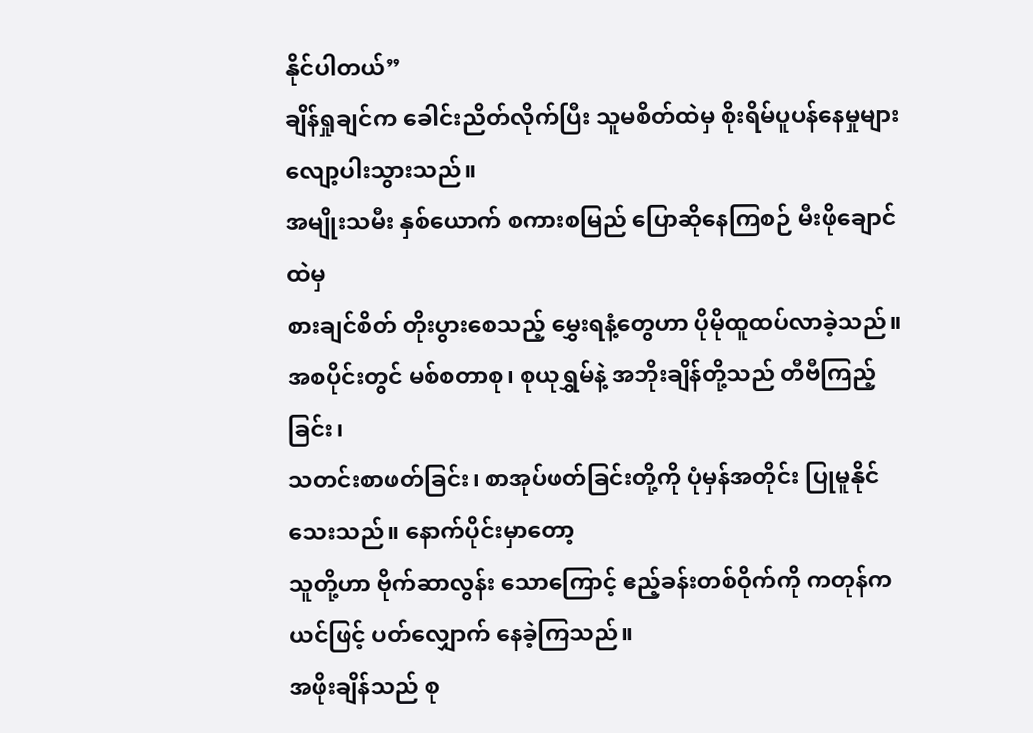နိုင်ပါတယ်”
ချိန်ရှုချင်က ခေါင်းညိတ်လိုက်ပြီး သူမစိတ်ထဲမှ စိုးရိမ်ပူပန်နေမှုများ
လျော့ပါးသွားသည်။
အမျိုးသမီး နှစ်ယောက် စကားစမြည် ပြောဆိုနေကြစဉ် မီးဖိုချောင်ထဲမှ
စားချင်စိတ် တိုးပွားစေသည့် မွှေးရနံ့တွေဟာ ပိုမိုထူထပ်လာခဲ့သည်။
အစပိုင်းတွင် မစ်စတာစု၊ စုယုရွှမ်နဲ့ အဘိုးချိန်တို့သည် တီဗီကြည့်ခြင်း၊
သတင်းစာဖတ်ခြင်း၊ စာအုပ်ဖတ်ခြင်းတို့ကို ပုံမှန်အတိုင်း ပြုမူနိုင်သေးသည်။ နောက်ပိုင်းမှာတော့
သူတို့ဟာ ဗိုက်ဆာလွန်း သောကြောင့် ဧည့်ခန်းတစ်ဝိုက်ကို ကတုန်ကယင်ဖြင့် ပတ်လျှောက် နေခဲ့ကြသည်။
အဖိုးချိန်သည် စု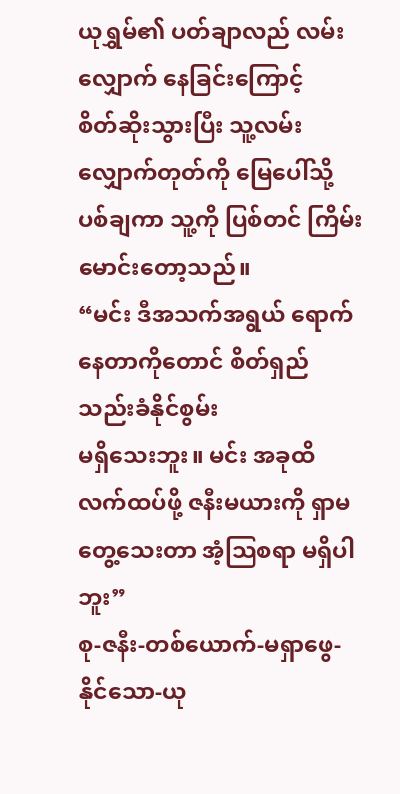ယုရွှမ်၏ ပတ်ချာလည် လမ်းလျှောက် နေခြင်းကြောင့်
စိတ်ဆိုးသွားပြီး သူ့လမ်းလျှောက်တုတ်ကို မြေပေါ်သို့ ပစ်ချကာ သူ့ကို ပြစ်တင် ကြိမ်းမောင်းတော့သည်။
“မင်း ဒီအသက်အရွယ် ရောက်နေတာကိုတောင် စိတ်ရှည် သည်းခံနိုင်စွမ်း
မရှိသေးဘူး။ မင်း အခုထိ လက်ထပ်ဖို့ ဇနီးမယားကို ရှာမတွေ့သေးတာ အံ့သြစရာ မရှိပါဘူး”
စု-ဇနီး-တစ်ယောက်-မရှာဖွေ- နိုင်သော-ယု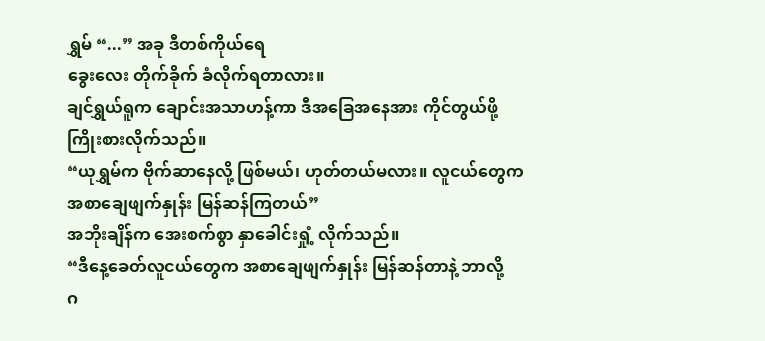ရွှမ် “...” အခု ဒီတစ်ကိုယ်ရေ
ခွေးလေး တိုက်ခိုက် ခံလိုက်ရတာလား။
ချင်ရွှယ်ရူက ချောင်းအသာဟန့်ကာ ဒီအခြေအနေအား ကိုင်တွယ်ဖို့
ကြိုးစားလိုက်သည်။
“ယုရွှမ်က ဗိုက်ဆာနေလို့ ဖြစ်မယ်၊ ဟုတ်တယ်မလား။ လူငယ်တွေက
အစာချေဖျက်နှုန်း မြန်ဆန်ကြတယ်”
အဘိုးချိန်က အေးစက်စွာ နှာခေါင်းရှုံ့ လိုက်သည်။
“ဒီနေ့ခေတ်လူငယ်တွေက အစာချေဖျက်နှုန်း မြန်ဆန်တာနဲ့ ဘာလို့
ဂ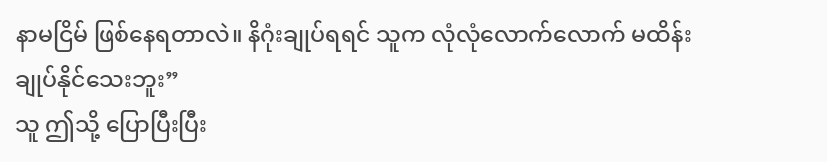နာမငြိမ် ဖြစ်နေရတာလဲ။ နိဂုံးချုပ်ရရင် သူက လုံလုံလောက်လောက် မထိန်းချုပ်နိုင်သေးဘူး”
သူ ဤသို့ ပြောပြီးပြီး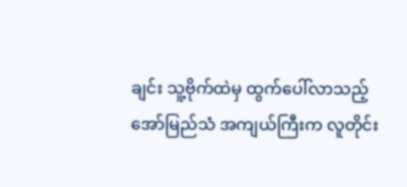ချင်း သူ့ဗိုက်ထဲမှ ထွက်ပေါ်လာသည့်
အော်မြည်သံ အကျယ်ကြီးက လူတိုင်း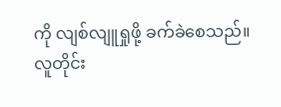ကို လျစ်လျူရှုဖို့ ခက်ခဲစေသည်။
လူတိုင်း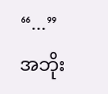“...”
အဘိုး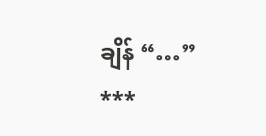ချိန် “…”
***